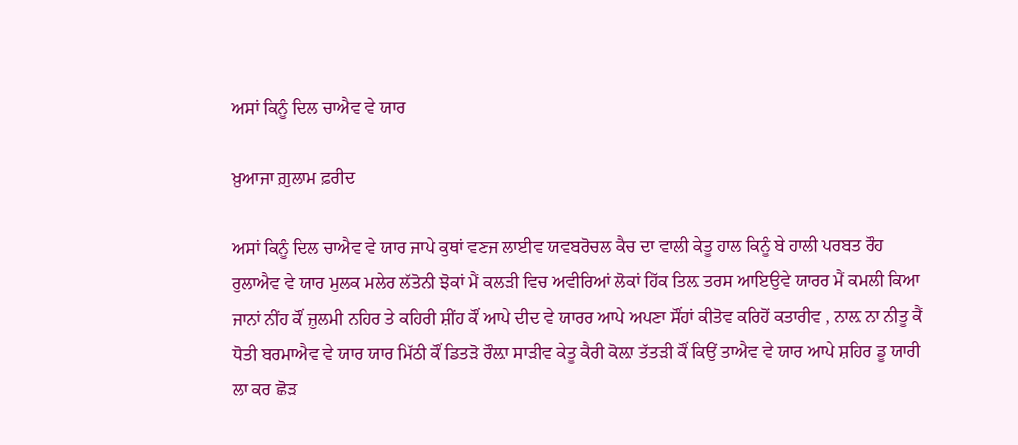ਅਸਾਂ ਕਿਨੂੰ ਦਿਲ ਚਾਐਵ ਵੇ ਯਾਰ

ਖ਼ੁਆਜਾ ਗ਼ੁਲਾਮ ਫ਼ਰੀਦ

ਅਸਾਂ ਕਿਨੂੰ ਦਿਲ ਚਾਐਵ ਵੇ ਯਾਰ ਜਾਪੇ ਕੁਥਾਂ ਵਣਜ ਲਾਈਵ ਯਵਬਰੋਚਲ ਕੈਚ ਦਾ ਵਾਲੀ ਕੇਤੂ ਹਾਲ ਕਿਨੂੰ ਬੇ ਹਾਲੀ ਪਰਬਤ ਰੌਹ ਰੁਲਾਐਵ ਵੇ ਯਾਰ ਮੁਲਕ ਮਲੇਰ ਲੱਤੋਨੀ ਝੋਕਾਂ ਮੈਂ ਕਲੜੀ ਵਿਚ ਅਵੀਰਿਆਂ ਲੋਕਾਂ ਹਿੱਕ ਤਿਲ਼ ਤਰਸ ਆਇਉਵੇ ਯਾਰਰ ਮੈਂ ਕਮਲੀ ਕਿਆ ਜਾਨਾਂ ਨੀਂਹ ਕੌਂ ਜ਼ੁਲਮੀ ਨਹਿਰ ਤੇ ਕਹਿਰੀ ਸ਼ੀਂਹ ਕੌਂ ਆਪੇ ਦੀਦ ਵੇ ਯਾਰਰ ਆਪੇ ਅਪਣਾ ਸੌਂਹਾਂ ਕੀਤੋਵ ਕਰਿਹੋਂ ਕਤਾਰੀਵ , ਨਾਲ਼ ਨਾ ਨੀਤੂ ਕੈਂ ਧੋਤੀ ਬਰਮਾਐਵ ਵੇ ਯਾਰ ਯਾਰ ਮਿੱਠੀ ਕੌਂ ਡਿਤੜੋ ਰੌਲ਼ਾ ਸਾੜੀਵ ਕੇਤੂ ਕੈਰੀ ਕੋਲ਼ਾ ਤੱਤੜੀ ਕੌਂ ਕਿਉਂ ਤਾਐਵ ਵੇ ਯਾਰ ਆਪੇ ਸ਼ਹਿਰ ਡੂ ਯਾਰੀ ਲਾ ਕਰ ਛੋੜ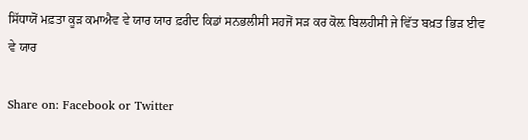ਸਿੱਧਾਯੋਂ ਮਫ਼ਤਾ ਕੂੜ ਕਮਾਐਵ ਵੇ ਯਾਰ ਯਾਰ ਫ਼ਰੀਦ ਕਿਡਾਂ ਸਨਭਲੀਸੀ ਸਹਜੋਂ ਸਡ਼ ਕਰ ਕੋਲ਼ ਬਿਲਹੀਸੀ ਜੇ ਵਿੱਤ ਬਖ਼ਤ ਭਿੜ ਈਵ ਵੇ ਯਾਰ

Share on: Facebook or Twitter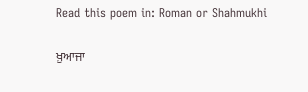Read this poem in: Roman or Shahmukhi

ਖ਼ੁਆਜਾ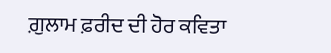ਗ਼ੁਲਾਮ ਫ਼ਰੀਦ ਦੀ ਹੋਰ ਕਵਿਤਾ